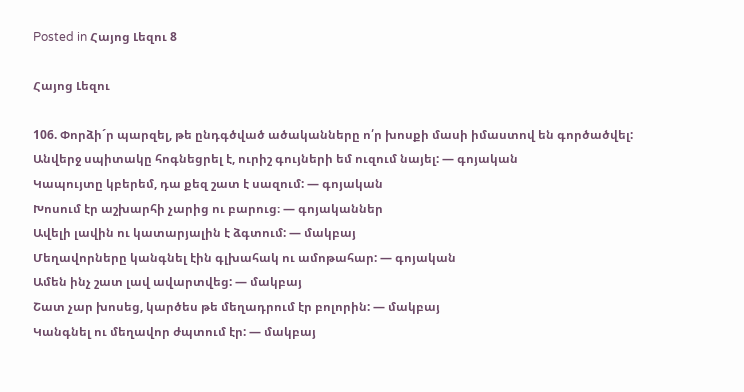Posted in Հայոց Լեզու 8

Հայոց Լեզու

106. Փորձի´ր պարզել, թե ընդգծված ածականները ո՛ր խոսքի մասի իմաստով են գործածվել:
Անվերջ սպիտակը հոգնեցրել է, ուրիշ գույների եմ ուզում նայել: — գոյական
Կապույտը կբերեմ, դա քեզ շատ է սազում: — գոյական
Խոսում էր աշխարհի չարից ու բարուց։ — գոյականներ
Ավելի լավին ու կատարյալին է ձգտում: — մակբայ
Մեղավորները կանգնել էին գլխահակ ու ամոթահար: — գոյական
Ամեն ինչ շատ լավ ավարտվեց: — մակբայ
Շատ չար խոսեց, կարծես թե մեղադրում էր բոլորին: — մակբայ
Կանգնել ու մեղավոր ժպտում էր: — մակբայ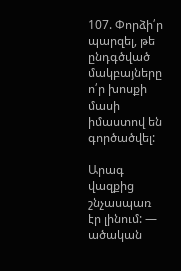107. Փորձի՛ր պարզել, թե ընդգծված մակբայները ո՛ր խոսքի մասի իմաստով են գործածվել:

Արագ վազքից շնչասպառ էր լինում: — ածական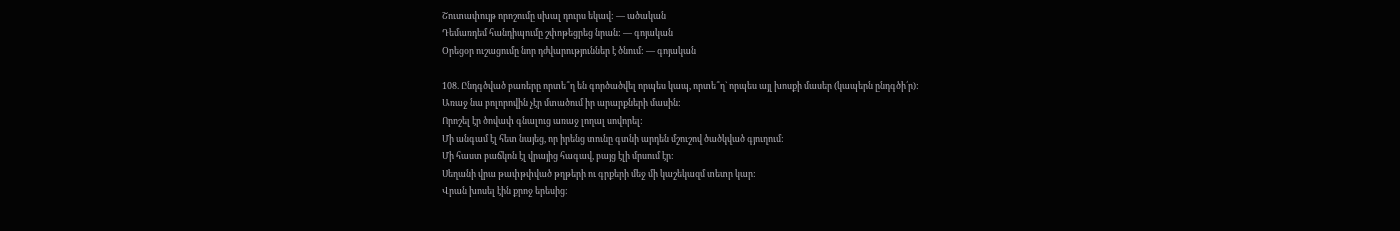Շուտափույթ որոշումը սխալ դուրս եկավ: — ածական
Դեմառդեմ հանդիպումը շփոթեցրեց նրան: — գոյական
Օրեցօր ուշացումը նոր դժվարություններ է ծնում: — գոյական

108. Ընդգծված բառերը որտե՞ղ են գործածվել որպես կապ, որտե՞ղ` որպես այլ խոսքի մասեր (կապերն ընդգծի՛ր):
Առաջ նա բոլորովին չէր մտածում իր արարքների մասին:
Որոշել էր ծովափ գնալուց առաջ լողալ սովորել:
Մի անգամ էլ հետ նայեց, որ իրենց տունը գտնի արդեն մշուշով ծածկված գյուղում:
Մի հաստ բաճկոն էլ վրայից հագավ, բայց էլի մրսում էր:
Սեղանի վրա թափթփված թղթերի ու գրքերի մեջ մի կաշեկազմ տետր կար:
Վրան խոսել էին քրոջ երեսից: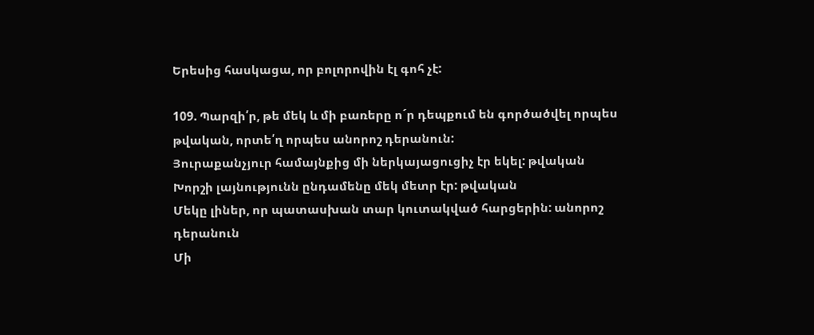Երեսից հասկացա, որ բոլորովին էլ գոհ չէ:

109. Պարզի՛ր, թե մեկ և մի բառերը ո´ր դեպքում են գործածվել որպես թվական, որտե՛ղ որպես անորոշ դերանուն:
Յուրաքանչյուր համայնքից մի ներկայացուցիչ էր եկել: թվական
Խորշի լայնությունն ընդամենը մեկ մետր էր: թվական
Մեկը լիներ, որ պատասխան տար կուտակված հարցերին: անորոշ դերանուն
Մի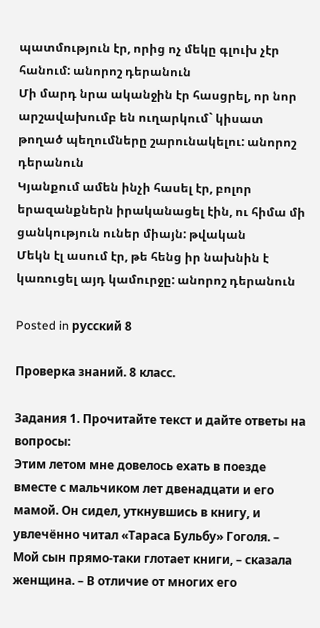պատմություն էր, որից ոչ մեկը գլուխ չէր հանում: անորոշ դերանուն
Մի մարդ նրա ականջին էր հասցրել, որ նոր արշավախումբ են ուղարկում` կիսատ թողած պեղումները շարունակելու: անորոշ դերանուն
Կյանքում ամեն ինչի հասել էր, բոլոր երազանքներն իրականացել էին, ու հիմա մի ցանկություն ուներ միայն: թվական
Մեկն էլ ասում էր, թե հենց իր նախնին է կառուցել այդ կամուրջը: անորոշ դերանուն

Posted in русский 8

Проверка знаний. 8 класс.

Задания 1. Прочитайте текст и дайте ответы на вопросы:
Этим летом мне довелось ехать в поезде вместе с мальчиком лет двенадцати и его мамой. Он сидел, уткнувшись в книгу, и увлечённо читал «Тараса Бульбу» Гоголя. – Мой сын прямо-таки глотает книги, – сказала женщина. – В отличие от многих его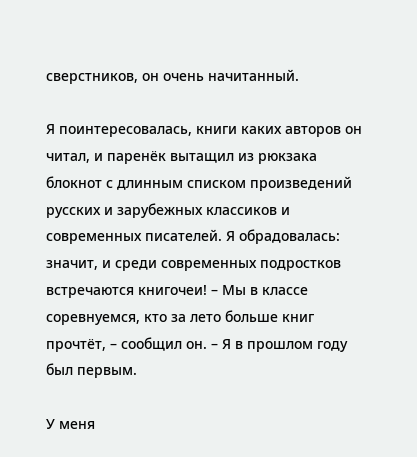сверстников, он очень начитанный.

Я поинтересовалась, книги каких авторов он читал, и паренёк вытащил из рюкзака блокнот с длинным списком произведений русских и зарубежных классиков и современных писателей. Я обрадовалась: значит, и среди современных подростков встречаются книгочеи! – Мы в классе соревнуемся, кто за лето больше книг прочтёт, – сообщил он. – Я в прошлом году был первым.

У меня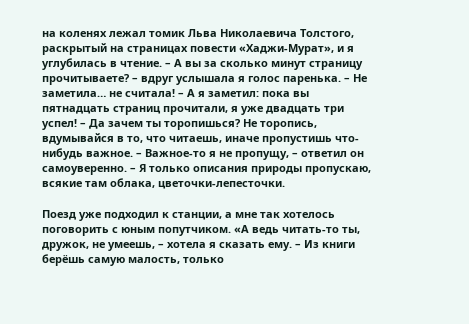на коленях лежал томик Льва Николаевича Толстого, раскрытый на страницах повести «Хаджи-Мурат», и я углубилась в чтение. – А вы за сколько минут страницу прочитываете? – вдруг услышала я голос паренька. – Не заметила… не считала! – А я заметил: пока вы пятнадцать страниц прочитали, я уже двадцать три успел! – Да зачем ты торопишься? Не торопись, вдумывайся в то, что читаешь, иначе пропустишь что-нибудь важное. – Важное-то я не пропущу, – ответил он самоуверенно. – Я только описания природы пропускаю, всякие там облака, цветочки-лепесточки.

Поезд уже подходил к станции, а мне так хотелось поговорить с юным попутчиком. «А ведь читать-то ты, дружок, не умеешь, – хотела я сказать ему. – Из книги берёшь самую малость, только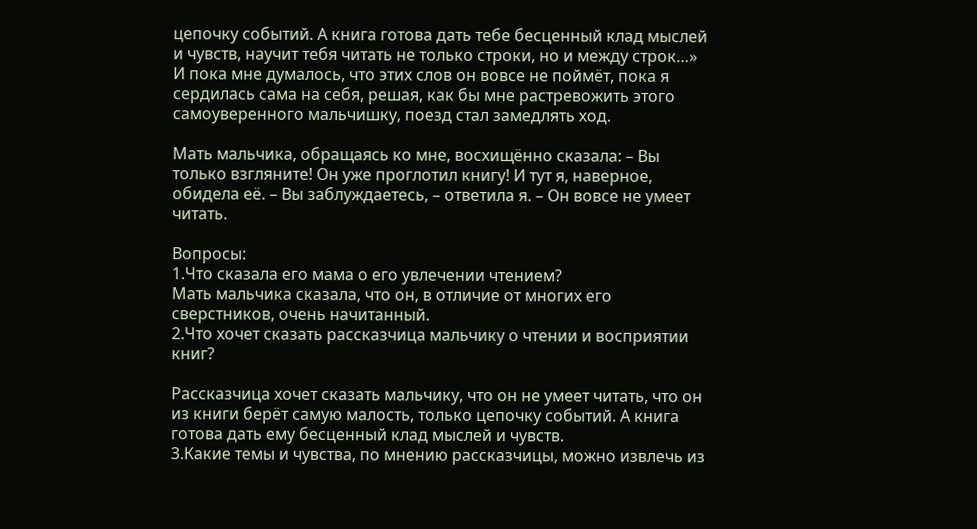цепочку событий. А книга готова дать тебе бесценный клад мыслей и чувств, научит тебя читать не только строки, но и между строк…» И пока мне думалось, что этих слов он вовсе не поймёт, пока я сердилась сама на себя, решая, как бы мне растревожить этого самоуверенного мальчишку, поезд стал замедлять ход.

Мать мальчика, обращаясь ко мне, восхищённо сказала: – Вы только взгляните! Он уже проглотил книгу! И тут я, наверное, обидела её. – Вы заблуждаетесь, – ответила я. – Он вовсе не умеет читать.

Вопросы:
1.Что сказала его мама о его увлечении чтением?
Мать мальчика сказала, что он, в отличие от многих его сверстников, очень начитанный.
2.Что хочет сказать рассказчица мальчику о чтении и восприятии книг?

Рассказчица хочет сказать мальчику, что он не умеет читать, что он из книги берёт самую малость, только цепочку событий. А книга готова дать ему бесценный клад мыслей и чувств.
3.Какие темы и чувства, по мнению рассказчицы, можно извлечь из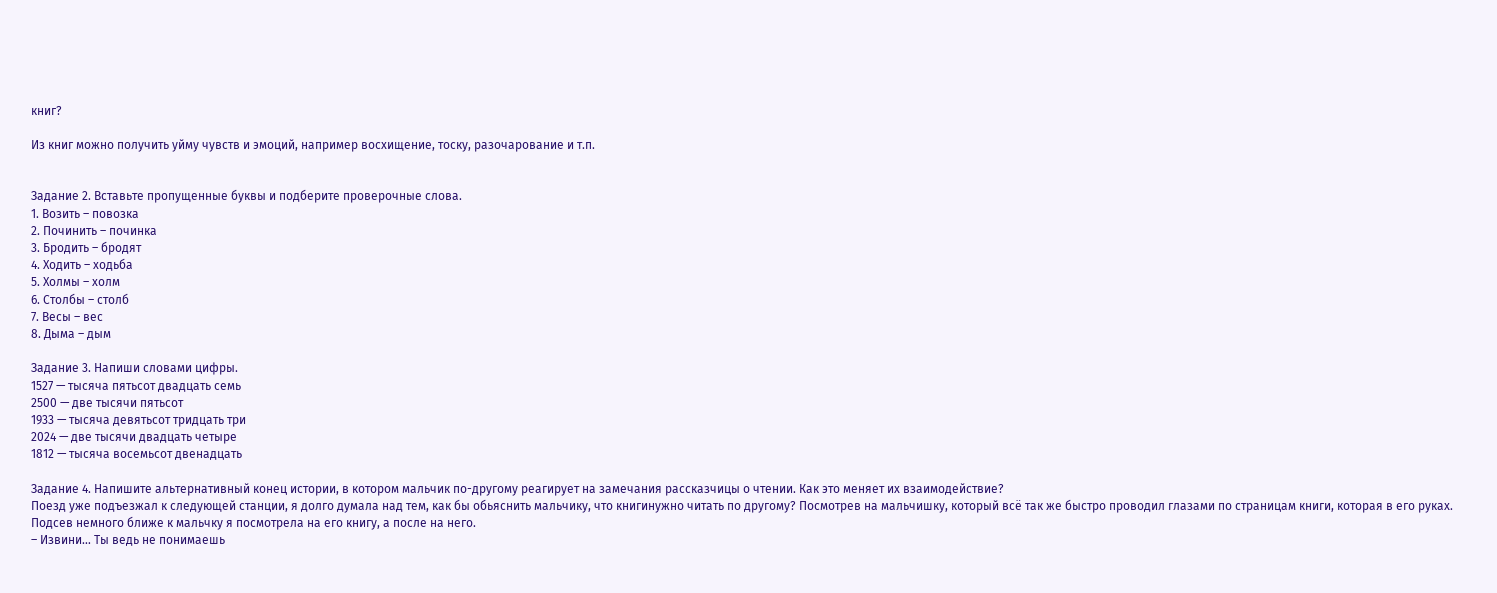книг?

Из книг можно получить уйму чувств и эмоций, например восхищение, тоску, разочарование и т.п.


Задание 2. Вставьте пропущенные буквы и подберите проверочные слова.
1. Возить – повозка
2. Починить – починка
3. Бродить – бродят
4. Ходить – ходьба
5. Холмы – холм
6. Столбы – столб
7. Весы – вес
8. Дыма – дым

Задание 3. Напиши словами цифры.
1527 — тысяча пятьсот двадцать семь
2500 — две тысячи пятьсот
1933 — тысяча девятьсот тридцать три
2024 — две тысячи двадцать четыре
1812 — тысяча восемьсот двенадцать

Задание 4. Напишите альтернативный конец истории, в котором мальчик по-другому реагирует на замечания рассказчицы о чтении. Как это меняет их взаимодействие?
Поезд уже подъезжал к следующей станции, я долго думала над тем, как бы обьяснить мальчику, что книгинужно читать по другому? Посмотрев на мальчишку, который всё так же быстро проводил глазами по страницам книги, которая в его руках. Подсев немного ближе к мальчку я посмотрела на его книгу, а после на него.
– Извини… Ты ведь не понимаешь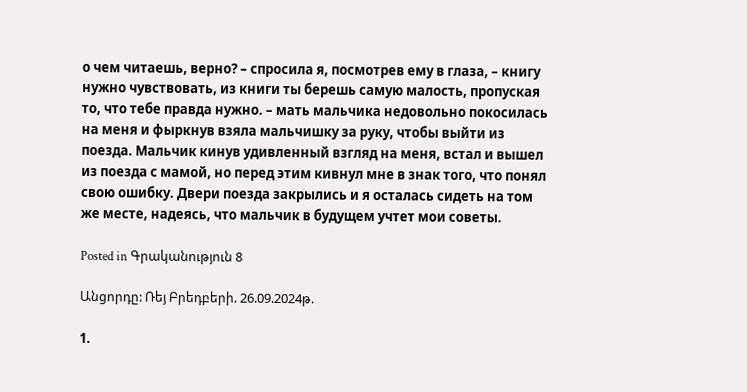о чем читаешь, верно? – спросила я, посмотрев ему в глаза, – книгу нужно чувствовать, из книги ты берешь самую малость, пропуская то, что тебе правда нужно. – мать мальчика недовольно покосилась на меня и фыркнув взяла мальчишку за руку, чтобы выйти из поезда. Мальчик кинув удивленный взгляд на меня, встал и вышел из поезда с мамой, но перед этим кивнул мне в знак того, что понял свою ошибку. Двери поезда закрылись и я осталась сидеть на том же месте, надеясь, что мальчик в будущем учтет мои советы.

Posted in Գրականություն 8

Անցորդը: Ռեյ Բրեդբերի. 26.09.2024թ.

1.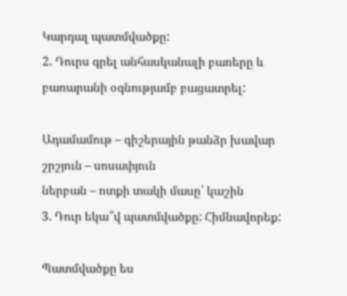Կարդալ պատմվածքը:
2. Դուրս գրել անհասկանալի բառերը և բառարանի օգնությամբ բացատրել:

Ադամամութ – գիշերային թանձր խավար
շրշյուն – սոսափյուն
ներբան – ոտքի տակի մասը՝ կաշին
3. Դուր եկա՞վ պատմվածքը: Հիմնավորեք:

Պատմվածքը ես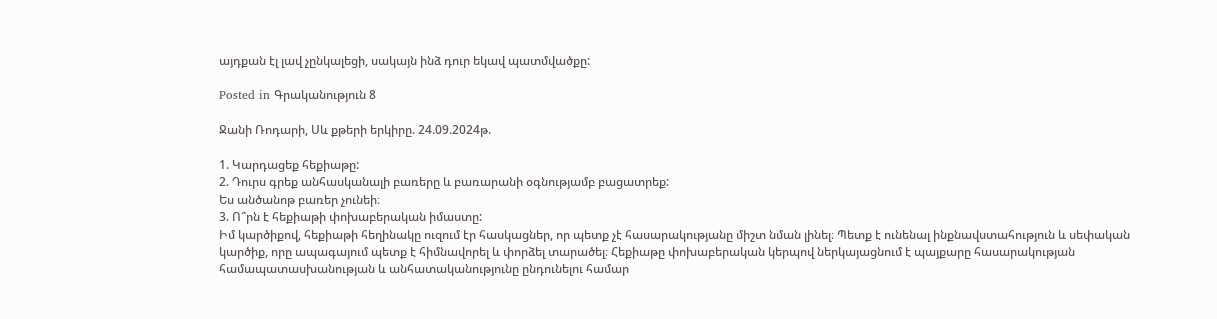այդքան էլ լավ չընկալեցի, սակայն ինձ դուր եկավ պատմվածքը:

Posted in Գրականություն 8

Ջանի Ռոդարի, Սև քթերի երկիրը. 24.09.2024թ.

1. Կարդացեք հեքիաթը:
2. Դուրս գրեք անհասկանալի բառերը և բառարանի օգնությամբ բացատրեք:
Ես անծանոթ բառեր չունեի։
3. Ո՞րն է հեքիաթի փոխաբերական իմաստը:
Իմ կարծիքով, հեքիաթի հեղինակը ուզում էր հասկացներ, որ պետք չէ հասարակությանը միշտ նման լինել։ Պետք է ունենալ ինքնավստահություն և սեփական կարծիք, որը ապագայում պետք է հիմնավորել և փորձել տարածել։ Հեքիաթը փոխաբերական կերպով ներկայացնում է պայքարը հասարակության համապատասխանության և անհատականությունը ընդունելու համար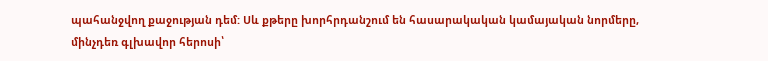պահանջվող քաջության դեմ: Սև քթերը խորհրդանշում են հասարակական կամայական նորմերը, մինչդեռ գլխավոր հերոսի՝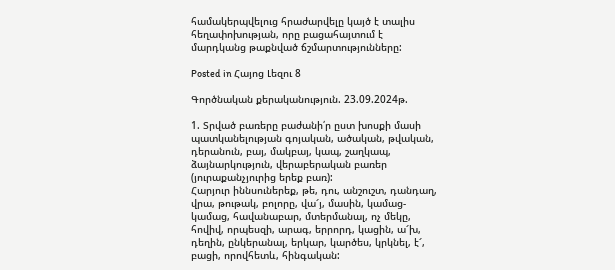համակերպվելուց հրաժարվելը կայծ է տալիս հեղափոխության, որը բացահայտում է մարդկանց թաքնված ճշմարտությունները:

Posted in Հայոց Լեզու 8

Գործնական քերականություն. 23.09.2024թ.

1. Տրված բառերը բաժանի՛ր ըստ խոսքի մասի պատկանելության գոյական, ածական, թվական, դերանուն, բայ, մակբայ, կապ, շաղկապ, ձայնարկություն, վերաբերական բառեր (յուրաքանչյուրից երեք բառ):
Հարյուր իննսուներեք, թե, դու, անշուշտ, դանդաղ, վրա, թութակ, բոլորը, վա՜յ, մասին, կամաց-կամաց, հավանաբար, մտերմանալ, ոչ մեկը, հովիվ, որպեսզի, արագ, երրորդ, կացին, ա՜խ, դեղին, ընկերանալ, երկար, կարծես, կրկնել, է՜, բացի, որովհետև, հինգական: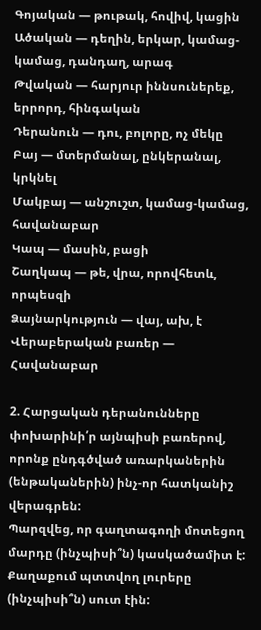Գոյական — թութակ, հովիվ, կացին
Ածական — դեղին, երկար, կամաց-կամաց, դանդաղ, արագ
Թվական — հարյուր իննսուներեք, երրորդ, հինգական
Դերանուն — դու, բոլորը, ոչ մեկը
Բայ — մտերմանալ, ընկերանալ, կրկնել
Մակբայ — անշուշտ, կամաց-կամաց, հավանաբար
Կապ — մասին, բացի
Շաղկապ — թե, վրա, որովհետև, որպեսզի
Ձայնարկություն — վայ, ախ, է
Վերաբերական բառեր — Հավանաբար

2. Հարցական դերանունները փոխարինի՛ր այնպիսի բառերով, որոնք ընդգծված առարկաներին (ենթականերին) ինչ-որ հատկանիշ վերագրեն:
Պարզվեց, որ գաղտագողի մոտեցող մարդը (ինչպիսի՞ն) կասկածամիտ է:
Քաղաքում պտտվող լուրերը (ինչպիսի՞ն) սուտ էին: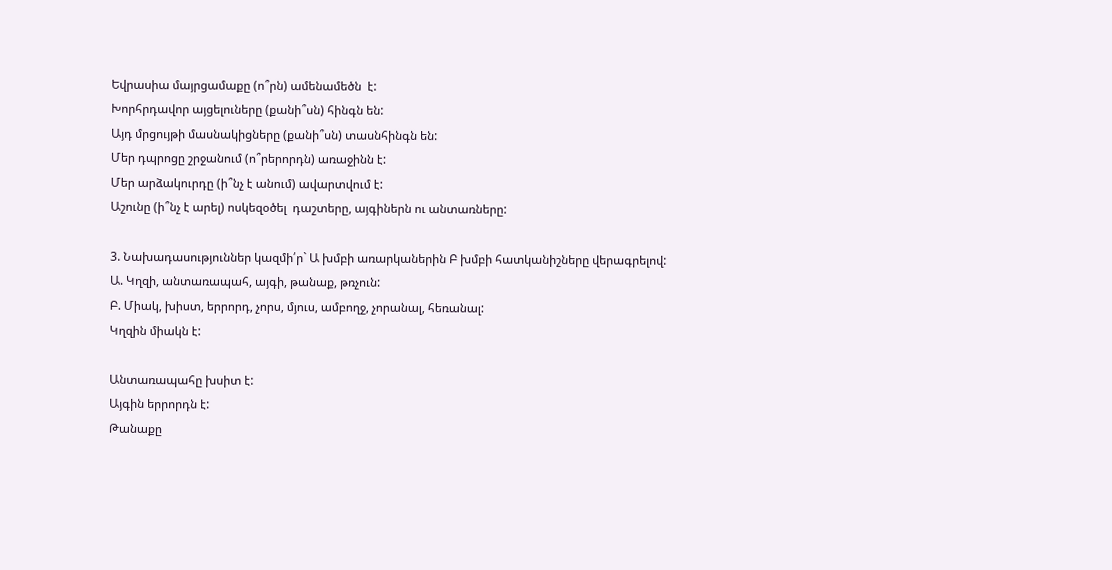Եվրասիա մայրցամաքը (ո՞րն) ամենամեծն  է:
Խորհրդավոր այցելուները (քանի՞սն) հինգն են:
Այդ մրցույթի մասնակիցները (քանի՞սն) տասնհինգն են:
Մեր դպրոցը շրջանում (ո՞րերորդն) առաջինն է:
Մեր արձակուրդը (ի՞նչ է անում) ավարտվում է:
Աշունը (ի՞նչ է արել) ոսկեզօծել  դաշտերը, այգիներն ու անտառները:

3. Նախադասություններ կազմի՛ր` Ա խմբի առարկաներին Բ խմբի հատկանիշները վերագրելով:
Ա. Կղզի, անտառապահ, այգի, թանաք, թռչուն:
Բ. Միակ, խիստ, երրորդ, չորս, մյուս, ամբողջ, չորանալ, հեռանալ:
Կղզին միակն է:

Անտառապահը խսիտ է:
Այգին երրորդն է:
Թանաքը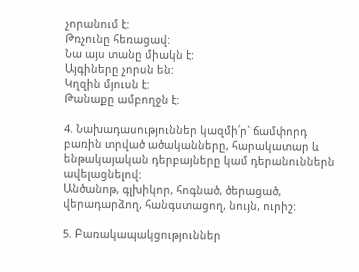չորանում է:
Թռչունը հեռացավ:
Նա այս տանը միակն է:
Այգիները չորսն են:
Կղզին մյուսն է:
Թանաքը ամբողջն է:

4. Նախադասություններ կազմի՛ր` ճամփորդ բառին տրված ածականները, հարակատար և ենթակայական դերբայները կամ դերանուններն ավելացնելով:
Անծանոթ, գլխիկոր, հոգնած, ծերացած, վերադարձող, հանգստացող, նույն, ուրիշ:

5. Բառակապակցություններ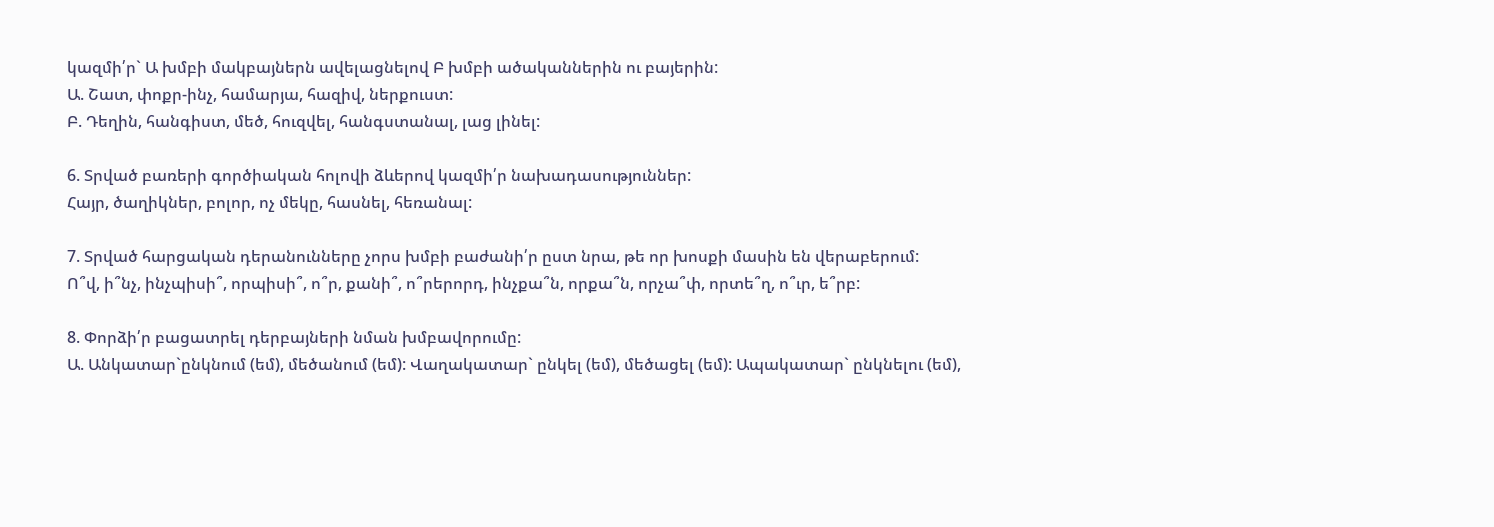կազմի՛ր` Ա խմբի մակբայներն ավելացնելով Բ խմբի ածականներին ու բայերին:
Ա. Շատ, փոքր-ինչ, համարյա, հազիվ, ներքուստ:
Բ. Դեղին, հանգիստ, մեծ, հուզվել, հանգստանալ, լաց լինել:

6. Տրված բառերի գործիական հոլովի ձևերով կազմի՛ր նախադասություններ:
Հայր, ծաղիկներ, բոլոր, ոչ մեկը, հասնել, հեռանալ:

7. Տրված հարցական դերանունները չորս խմբի բաժանի՛ր ըստ նրա, թե որ խոսքի մասին են վերաբերում:
Ո՞վ, ի՞նչ, ինչպիսի՞, որպիսի՞, ո՞ր, քանի՞, ո՞րերորդ, ինչքա՞ն, որքա՞ն, որչա՞փ, որտե՞ղ, ո՞ւր, ե՞րբ:

8. Փորձի՛ր բացատրել դերբայների նման խմբավորումը:
Ա. Անկատար`ընկնում (եմ), մեծանում (եմ): Վաղակատար` ընկել (եմ), մեծացել (եմ): Ապակատար` ընկնելու (եմ),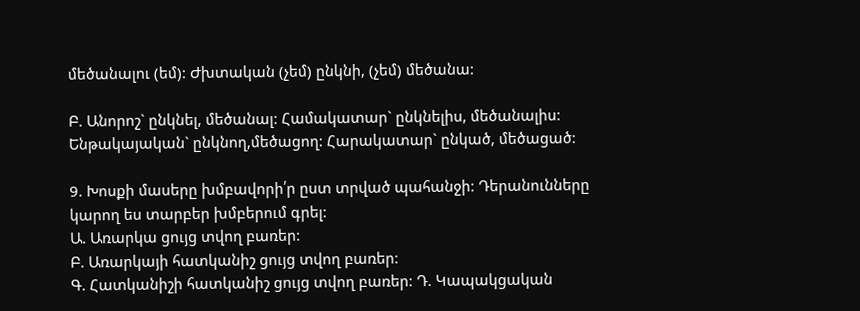մեծանալու (եմ): Ժխտական (չեմ) ընկնի, (չեմ) մեծանա:

Բ. Անորոշ` ընկնել, մեծանալ: Համակատար` ընկնելիս, մեծանալիս: Ենթակայական` ընկնող,մեծացող: Հարակատար` ընկած, մեծացած:

9. Խոսքի մասերը խմբավորի՛ր ըստ տրված պահանջի: Դերանունները կարող ես տարբեր խմբերում գրել:
Ա. Առարկա ցույց տվող բառեր:
Բ. Առարկայի հատկանիշ ցույց տվող բառեր:
Գ. Հատկանիշի հատկանիշ ցույց տվող բառեր: Դ. Կապակցական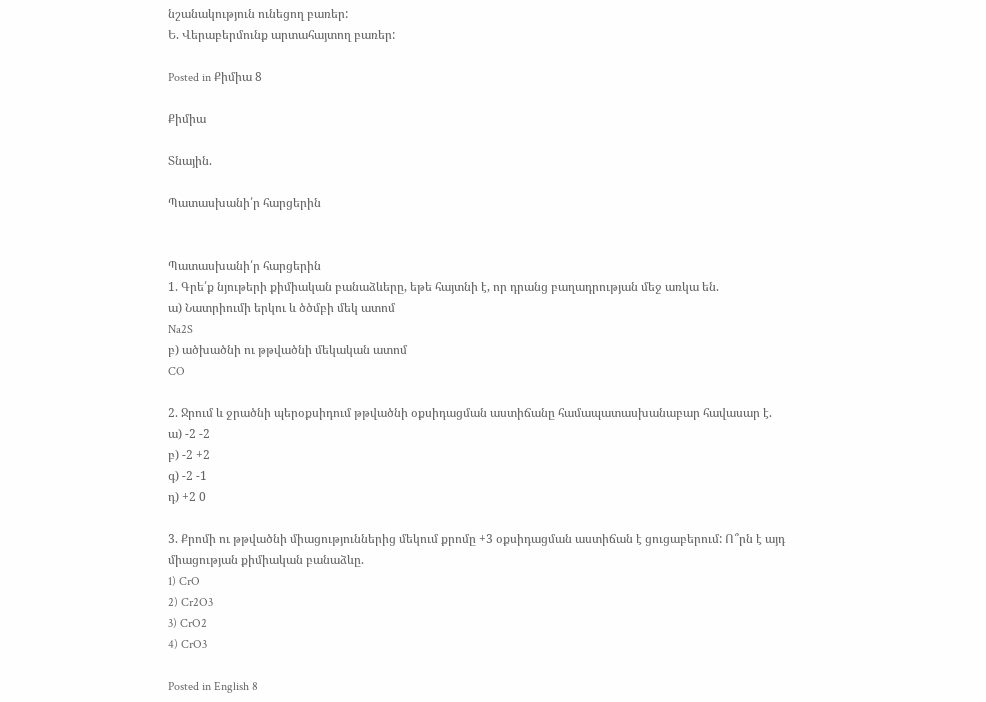նշանակություն ունեցող բառեր:
Ե. Վերաբերմունք արտահայտող բառեր:

Posted in Քիմիա 8

Քիմիա

Տնային.

Պատասխանի՛ր հարցերին


Պատասխանի՛ր հարցերին
1. Գրե՛ք նյութերի քիմիական բանաձևերը, եթե հայտնի է, որ դրանց բաղադրության մեջ առկա են.
ա) Նատրիումի երկու և ծծմբի մեկ ատոմ
Na2S
բ) ածխածնի ու թթվածնի մեկական ատոմ
CO

2. Ջրում և ջրածնի պերօքսիդում թթվածնի օքսիդացման աստիճանը համապատասխանաբար հավասար է.
ա) -2 -2
բ) -2 +2
գ) -2 -1
դ) +2 0

3. Քրոմի ու թթվածնի միացություններից մեկում քրոմը +3 օքսիդացման աստիճան է ցուցաբերում: Ո՞րն է այդ միացության քիմիական բանաձևը.
1) CrO
2) Cr2O3
3) CrO2
4) CrO3

Posted in English 8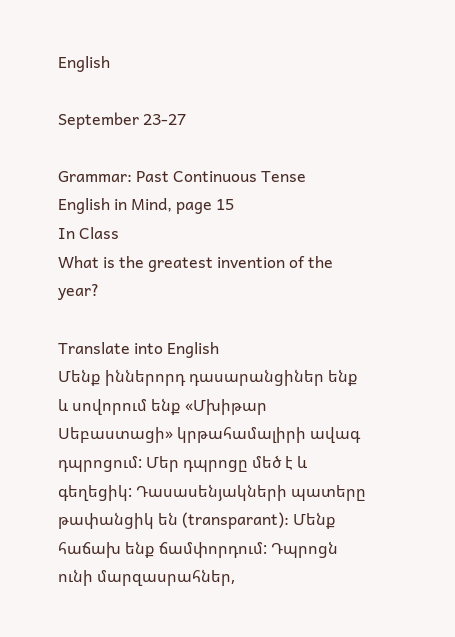English

September 23-27

Grammar: Past Continuous Tense
English in Mind, page 15
In Class
What is the greatest invention of the year?

Translate into English
Մենք իններորդ դասարանցիներ ենք և սովորում ենք «Մխիթար Սեբաստացի» կրթահամալիրի ավագ դպրոցում: Մեր դպրոցը մեծ է և գեղեցիկ: Դասասենյակների պատերը թափանցիկ են (transparant): Մենք հաճախ ենք ճամփորդում: Դպրոցն ունի մարզասրահներ,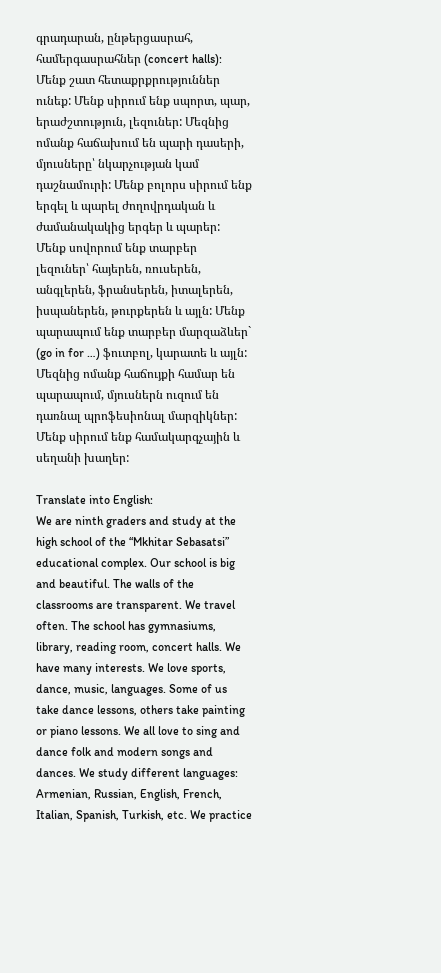գրադարան, ընթերցասրահ, համերգասրահներ (concert halls): Մենք շատ հետաքրքրություններ ունեք: Մենք սիրում ենք սպորտ, պար, երաժշտություն, լեզուներ: Մեզնից ոմանք հաճախում են պարի դասերի, մյուսները՝ նկարչության կամ դաշնամուրի: Մենք բոլորս սիրում ենք երգել և պարել ժողովրդական և ժամանակակից երգեր և պարեր: Մենք սովորում ենք տարբեր լեզուներ՝ հայերեն, ռուսերեն, անգլերեն, ֆրանսերեն, իտալերեն, իսպաներեն, թուրքերեն և այլն: Մենք պարապում ենք տարբեր մարզաձևեր` (go in for …) ֆուտբոլ, կարատե և այլն: Մեզնից ոմանք հաճույքի համար են պարապում, մյուսներն ուզում են դառնալ պրոֆեսիոնալ մարզիկներ: Մենք սիրում ենք համակարգչային և սեղանի խաղեր:

Translate into English:
We are ninth graders and study at the high school of the “Mkhitar Sebasatsi” educational complex. Our school is big and beautiful. The walls of the classrooms are transparent. We travel often. The school has gymnasiums, library, reading room, concert halls. We have many interests. We love sports, dance, music, languages. Some of us take dance lessons, others take painting or piano lessons. We all love to sing and dance folk and modern songs and dances. We study different languages: Armenian, Russian, English, French, Italian, Spanish, Turkish, etc. We practice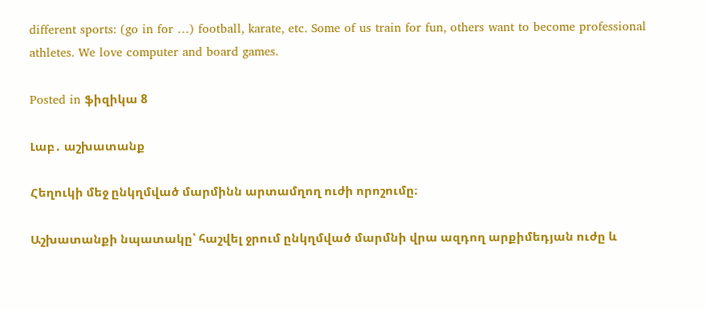different sports: (go in for …) football, karate, etc. Some of us train for fun, others want to become professional athletes. We love computer and board games.

Posted in ֆիզիկա 8

Լաբ․ աշխատանք

Հեղուկի մեջ ընկղմված մարմինն արտամղող ուժի որոշումը։

Աշխատանքի նպատակը՝ հաշվել ջրում ընկղմված մարմնի վրա ազդող արքիմեդյան ուժը և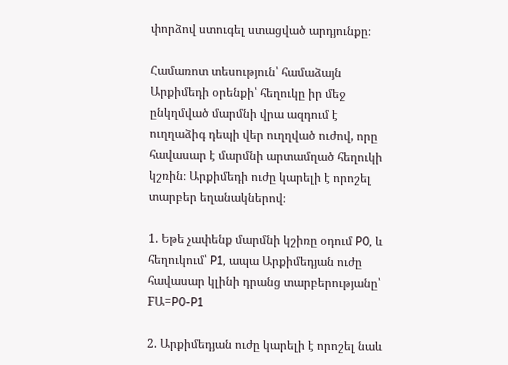փորձով ստուգել ստացված արդյունքը։

Համառոտ տեսություն՝ համաձայն Արքիմեդի օրենքի՝ հեղուկը իր մեջ ընկղմված մարմնի վրա ազդում է ուղղաձիգ դեպի վեր ուղղված ուժով, որը հավասար է մարմնի արտամղած հեղուկի կշռին։ Արքիմեդի ուժը կարելի է որոշել տարբեր եղանակներով։

1. Եթե չափենք մարմնի կշիռը օդում P0, և հեղուկում՝ P1, ապա Արքիմեդյան ուժը հավասար կլինի դրանց տարբերությանը՝ FԱ=P0-P1

2. Արքիմեդյան ուժը կարելի է որոշել նաև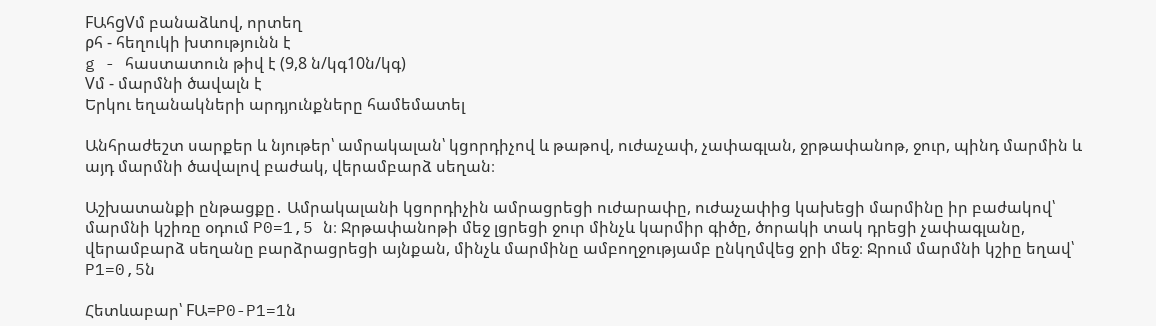FԱհgVմ բանաձևով, որտեղ
ρհ - հեղուկի խտությունն է
g - հաստատուն թիվ է (9,8 ն/կգ10ն/կգ)
Vմ - մարմնի ծավալն է
Երկու եղանակների արդյունքները համեմատել

Անհրաժեշտ սարքեր և նյութեր՝ ամրակալան՝ կցորդիչով և թաթով, ուժաչափ, չափագլան, ջրթափանոթ, ջուր, պինդ մարմին և այդ մարմնի ծավալով բաժակ, վերամբարձ սեղան։

Աշխատանքի ընթացքը․ Ամրակալանի կցորդիչին ամրացրեցի ուժարափը, ուժաչափից կախեցի մարմինը իր բաժակով՝ մարմնի կշիռը օդում P0=1,5 ն։ Ջրթափանոթի մեջ լցրեցի ջուր մինչև կարմիր գիծը, ծորակի տակ դրեցի չափագլանը, վերամբարձ սեղանը բարձրացրեցի այնքան, մինչև մարմինը ամբողջությամբ ընկղմվեց ջրի մեջ։ Ջրում մարմնի կշիը եղավ՝ P1=0,5ն

Հետևաբար՝ FԱ=P0-P1=1ն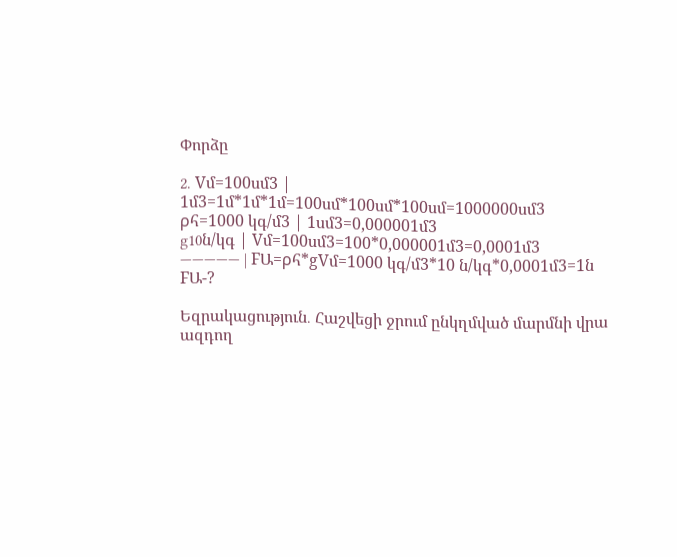Փորձը

2․ Vմ=100սմ3 | 1մ3=1մ*1մ*1մ=100սմ*100սմ*100սմ=1000000սմ3
ρհ=1000 կգ/մ3 | 1սմ3=0,000001մ3
g10ն/կգ | Vմ=100սմ3=100*0,000001մ3=0,0001մ3
————— | FԱ=ρհ*gVմ=1000 կգ/մ3*10 ն/կգ*0,0001մ3=1ն
FԱ-?

Եզրակացություն․ Հաշվեցի ջրում ընկղմված մարմնի վրա ազդող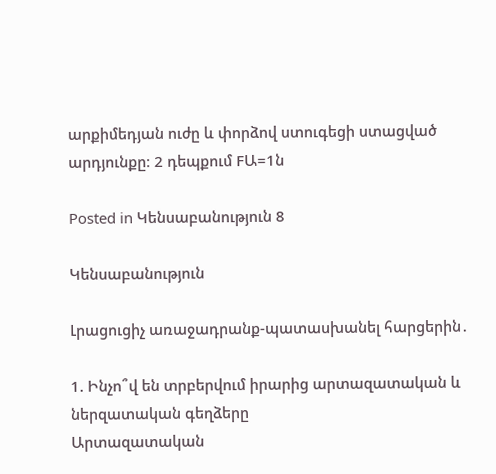արքիմեդյան ուժը և փորձով ստուգեցի ստացված արդյունքը։ 2 դեպքում FԱ=1ն

Posted in Կենսաբանություն 8

Կենսաբանություն

Լրացուցիչ առաջադրանք-պատասխանել հարցերին․

1. Ինչո՞վ են տրբերվում իրարից արտազատական և ներզատական գեղձերը
Արտազատական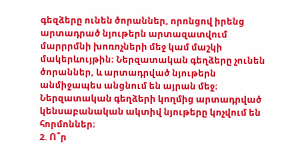գեզձերը ունեն ծորաններ, որոնցով իրենց արտադրած նյութերն արտազատվում մարրրմնի խոռոչների մեջ կամ մաշկի մակերևույթին։ Ներզատական գեղձերը չունեն ծորաններ, և արտադրված նյութերն անմիջապես անցնում են այրան մեջ։ Ներզատական գեղձերի կողմից արտադրված կենսաբանական ակտիվ նյութերը կոչվում են հորմոններ։
2. Ո՞ր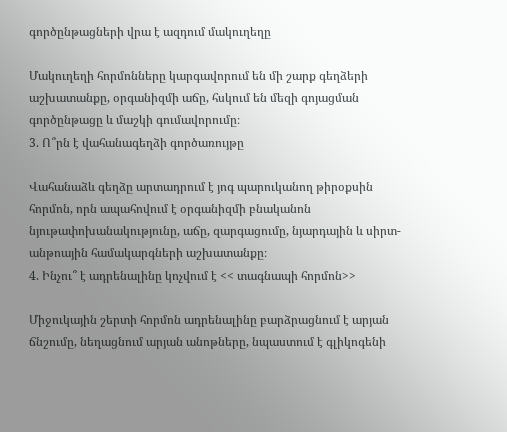գործընթացների վրա է ազդում մակուղեղը

Մակուղեղի հորմոնները կարգավորում են մի շարք գեղձերի աշխատանքը, օրգանիզմի աճը, հսկում են մեզի գոյացման գործընթացը և մաշկի գումավորումը։
3. Ո՞րն է վահանագեղձի գործառույթը

Վահանաձև գեղձը արտադրում է յոգ պարուկանող թիրօքսին հորմոն, որն ապահովում է օրգանիզմի բնականոն նյութափոխանակությունը, աճը, զարգացումը, նյարդային և սիրտ-անթոային համակարգների աշխատանքը։
4. Ինչու՞ է ադրենալինը կոչվում է << տագնապի հորմոն>>

Միջուկային շերտի հորմոն ադրենալինը բարձրացնում է արյան ճնշումը, նեղացնում արյան անոթները, նպաստում է գլիկոգենի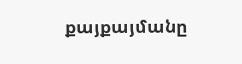քայքայմանը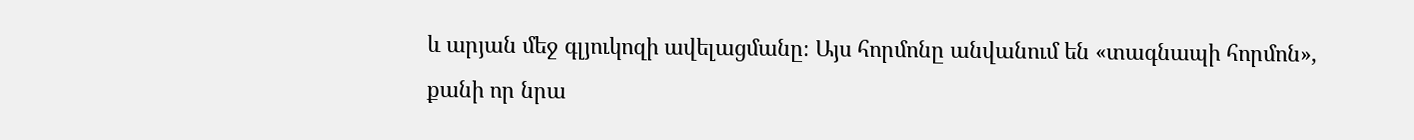և արյան մեջ գլյուկոզի ավելացմանը։ Այս հորմոնը անվանում են «տագնապի հորմոն», քանի որ նրա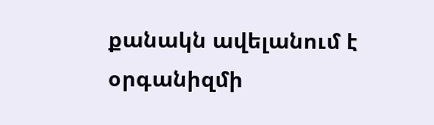քանակն ավելանում է օրգանիզմի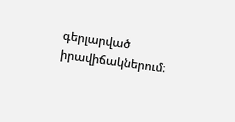գերլարված իրավիճակներում։